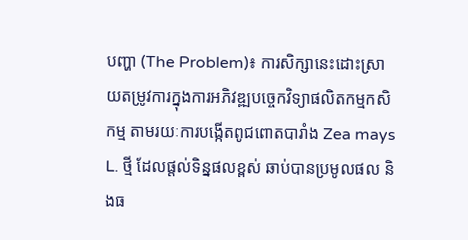បញ្ហា (The Problem)៖ ការសិក្សានេះដោះស្រាយតម្រូវការក្នុងការអភិវឌ្ឍបច្ចេកវិទ្យាផលិតកម្មកសិកម្ម តាមរយៈការបង្កើតពូជពោតបារាំង Zea mays L. ថ្មី ដែលផ្តល់ទិន្នផលខ្ពស់ ឆាប់បានប្រមូលផល និងធ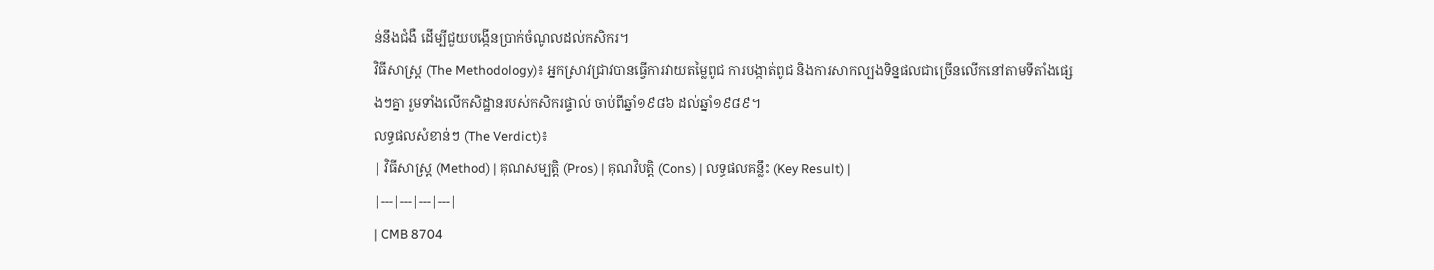ន់នឹងជំងឺ ដើម្បីជួយបង្កើនប្រាក់ចំណូលដល់កសិករ។
វិធីសាស្ត្រ (The Methodology)៖ អ្នកស្រាវជ្រាវបានធ្វើការវាយតម្លៃពូជ ការបង្កាត់ពូជ និងការសាកល្បងទិន្នផលជាច្រើនលើកនៅតាមទីតាំងផ្សេងៗគ្នា រួមទាំងលើកសិដ្ឋានរបស់កសិករផ្ទាល់ ចាប់ពីឆ្នាំ១៩៨៦ ដល់ឆ្នាំ១៩៨៩។
លទ្ធផលសំខាន់ៗ (The Verdict)៖
| វិធីសាស្ត្រ (Method) | គុណសម្បត្តិ (Pros) | គុណវិបត្តិ (Cons) | លទ្ធផលគន្លឹះ (Key Result) |
|---|---|---|---|
| CMB 8704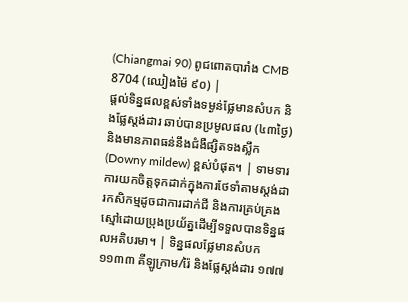(Chiangmai 90) ពូជពោតបារាំង CMB 8704 (ឈៀងម៉ៃ ៩០) |
ផ្តល់ទិន្នផលខ្ពស់ទាំងទម្ងន់ផ្លែមានសំបក និងផ្លែស្តង់ដារ ឆាប់បានប្រមូលផល (៤៣ថ្ងៃ) និងមានភាពធន់នឹងជំងឺផ្សិតទងស្លឹក (Downy mildew) ខ្ពស់បំផុត។ | ទាមទារការយកចិត្តទុកដាក់ក្នុងការថែទាំតាមស្តង់ដារកសិកម្មដូចជាការដាក់ជី និងការគ្រប់គ្រងស្មៅដោយប្រុងប្រយ័ត្នដើម្បីទទួលបានទិន្នផលអតិបរមា។ | ទិន្នផលផ្លែមានសំបក ១១៣៣ គីឡូក្រាម/រ៉ៃ និងផ្លែស្តង់ដារ ១៧៧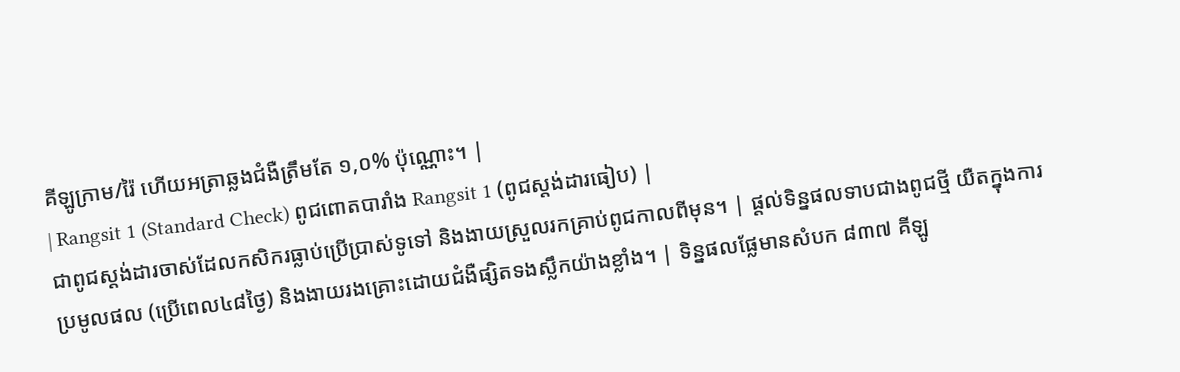គីឡូក្រាម/រ៉ៃ ហើយអត្រាឆ្លងជំងឺត្រឹមតែ ១,០% ប៉ុណ្ណោះ។ |
| Rangsit 1 (Standard Check) ពូជពោតបារាំង Rangsit 1 (ពូជស្តង់ដារធៀប) |
ជាពូជស្តង់ដារចាស់ដែលកសិករធ្លាប់ប្រើប្រាស់ទូទៅ និងងាយស្រួលរកគ្រាប់ពូជកាលពីមុន។ | ផ្តល់ទិន្នផលទាបជាងពូជថ្មី យឺតក្នុងការប្រមូលផល (ប្រើពេល៤៨ថ្ងៃ) និងងាយរងគ្រោះដោយជំងឺផ្សិតទងស្លឹកយ៉ាងខ្លាំង។ | ទិន្នផលផ្លែមានសំបក ៨៣៧ គីឡូ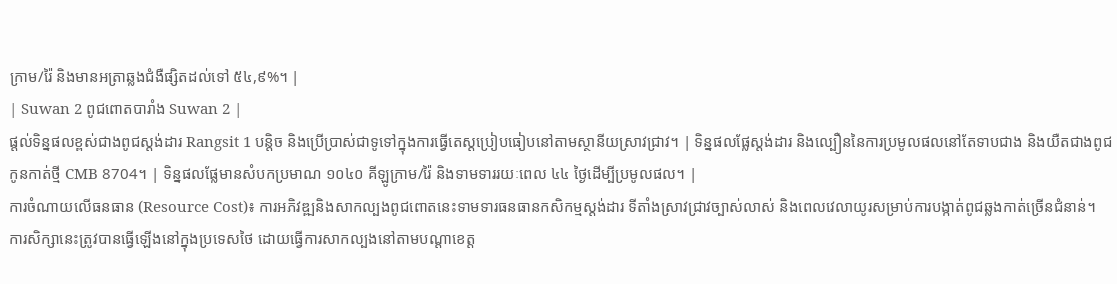ក្រាម/រ៉ៃ និងមានអត្រាឆ្លងជំងឺផ្សិតដល់ទៅ ៥៤,៩%។ |
| Suwan 2 ពូជពោតបារាំង Suwan 2 |
ផ្តល់ទិន្នផលខ្ពស់ជាងពូជស្តង់ដារ Rangsit 1 បន្តិច និងប្រើប្រាស់ជាទូទៅក្នុងការធ្វើតេស្តប្រៀបធៀបនៅតាមស្ថានីយស្រាវជ្រាវ។ | ទិន្នផលផ្លែស្តង់ដារ និងល្បឿននៃការប្រមូលផលនៅតែទាបជាង និងយឺតជាងពូជកូនកាត់ថ្មី CMB 8704។ | ទិន្នផលផ្លែមានសំបកប្រមាណ ១០៤០ គីឡូក្រាម/រ៉ៃ និងទាមទាររយៈពេល ៤៤ ថ្ងៃដើម្បីប្រមូលផល។ |
ការចំណាយលើធនធាន (Resource Cost)៖ ការអភិវឌ្ឍនិងសាកល្បងពូជពោតនេះទាមទារធនធានកសិកម្មស្តង់ដារ ទីតាំងស្រាវជ្រាវច្បាស់លាស់ និងពេលវេលាយូរសម្រាប់ការបង្កាត់ពូជឆ្លងកាត់ច្រើនជំនាន់។
ការសិក្សានេះត្រូវបានធ្វើឡើងនៅក្នុងប្រទេសថៃ ដោយធ្វើការសាកល្បងនៅតាមបណ្តាខេត្ត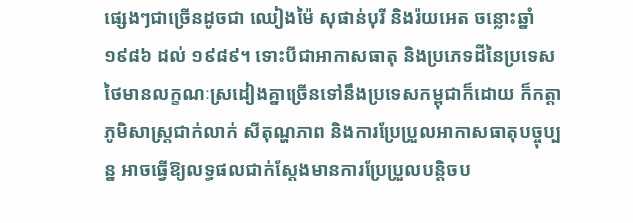ផ្សេងៗជាច្រើនដូចជា ឈៀងម៉ៃ សុផាន់បុរី និងរ៉យអេត ចន្លោះឆ្នាំ ១៩៨៦ ដល់ ១៩៨៩។ ទោះបីជាអាកាសធាតុ និងប្រភេទដីនៃប្រទេសថៃមានលក្ខណៈស្រដៀងគ្នាច្រើនទៅនឹងប្រទេសកម្ពុជាក៏ដោយ ក៏កត្តាភូមិសាស្ត្រជាក់លាក់ សីតុណ្ហភាព និងការប្រែប្រួលអាកាសធាតុបច្ចុប្បន្ន អាចធ្វើឱ្យលទ្ធផលជាក់ស្តែងមានការប្រែប្រួលបន្តិចប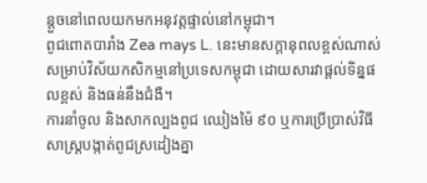ន្តួចនៅពេលយកមកអនុវត្តផ្ទាល់នៅកម្ពុជា។
ពូជពោតបារាំង Zea mays L. នេះមានសក្តានុពលខ្ពស់ណាស់សម្រាប់វិស័យកសិកម្មនៅប្រទេសកម្ពុជា ដោយសារវាផ្តល់ទិន្នផលខ្ពស់ និងធន់នឹងជំងឺ។
ការនាំចូល និងសាកល្បងពូជ ឈៀងម៉ៃ ៩០ ឬការប្រើប្រាស់វិធីសាស្ត្របង្កាត់ពូជស្រដៀងគ្នា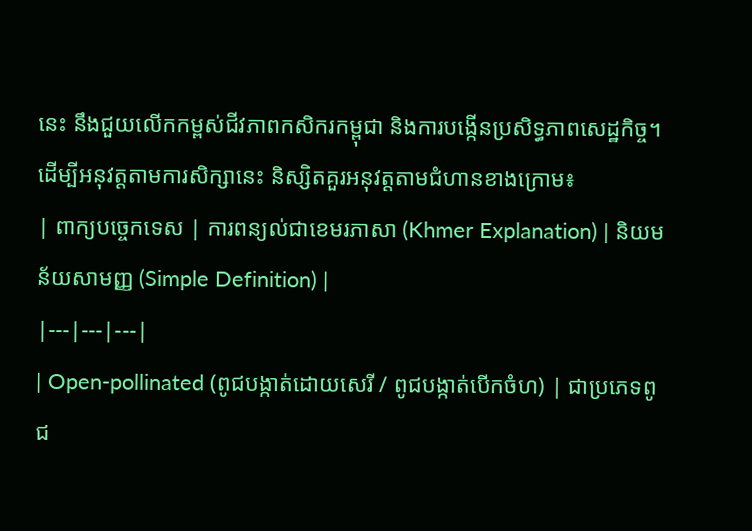នេះ នឹងជួយលើកកម្ពស់ជីវភាពកសិករកម្ពុជា និងការបង្កើនប្រសិទ្ធភាពសេដ្ឋកិច្ច។
ដើម្បីអនុវត្តតាមការសិក្សានេះ និស្សិតគួរអនុវត្តតាមជំហានខាងក្រោម៖
| ពាក្យបច្ចេកទេស | ការពន្យល់ជាខេមរភាសា (Khmer Explanation) | និយមន័យសាមញ្ញ (Simple Definition) |
|---|---|---|
| Open-pollinated (ពូជបង្កាត់ដោយសេរី / ពូជបង្កាត់បើកចំហ) | ជាប្រភេទពូជ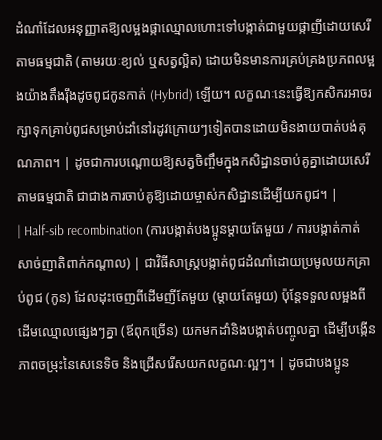ដំណាំដែលអនុញ្ញាតឱ្យលម្អងផ្កាឈ្មោលហោះទៅបង្កាត់ជាមួយផ្កាញីដោយសេរីតាមធម្មជាតិ (តាមរយៈខ្យល់ ឬសត្វល្អិត) ដោយមិនមានការគ្រប់គ្រងប្រភពលម្អងយ៉ាងតឹងរ៉ឹងដូចពូជកូនកាត់ (Hybrid) ឡើយ។ លក្ខណៈនេះធ្វើឱ្យកសិករអាចរក្សាទុកគ្រាប់ពូជសម្រាប់ដាំនៅរដូវក្រោយៗទៀតបានដោយមិនងាយបាត់បង់គុណភាព។ | ដូចជាការបណ្តោយឱ្យសត្វចិញ្ចឹមក្នុងកសិដ្ឋានចាប់គូគ្នាដោយសេរីតាមធម្មជាតិ ជាជាងការចាប់គូឱ្យដោយម្ចាស់កសិដ្ឋានដើម្បីយកពូជ។ |
| Half-sib recombination (ការបង្កាត់បងប្អូនម្តាយតែមួយ / ការបង្កាត់កាត់សាច់ញាតិពាក់កណ្តាល) | ជាវិធីសាស្ត្របង្កាត់ពូជដំណាំដោយប្រមូលយកគ្រាប់ពូជ (កូន) ដែលដុះចេញពីដើមញីតែមួយ (ម្តាយតែមួយ) ប៉ុន្តែទទួលលម្អងពីដើមឈ្មោលផ្សេងៗគ្នា (ឪពុកច្រើន) យកមកដាំនិងបង្កាត់បញ្ចូលគ្នា ដើម្បីបង្កើនភាពចម្រុះនៃសេនេទិច និងជ្រើសរើសយកលក្ខណៈល្អៗ។ | ដូចជាបងប្អូន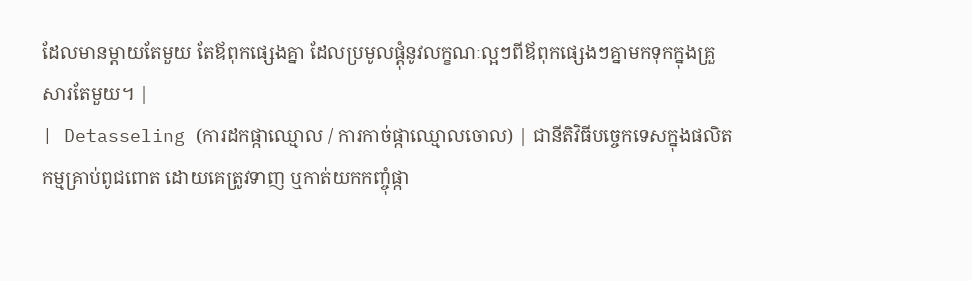ដែលមានម្តាយតែមួយ តែឪពុកផ្សេងគ្នា ដែលប្រមូលផ្តុំនូវលក្ខណៈល្អៗពីឪពុកផ្សេងៗគ្នាមកទុកក្នុងគ្រួសារតែមួយ។ |
| Detasseling (ការដកផ្កាឈ្មោល / ការកាច់ផ្កាឈ្មោលចោល) | ជានីតិវិធីបច្ចេកទេសក្នុងផលិតកម្មគ្រាប់ពូជពោត ដោយគេត្រូវទាញ ឬកាត់យកកញ្ចុំផ្កា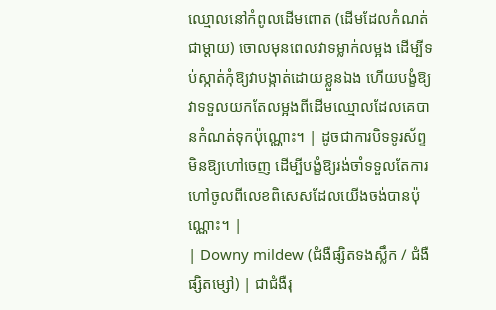ឈ្មោលនៅកំពូលដើមពោត (ដើមដែលកំណត់ជាម្តាយ) ចោលមុនពេលវាទម្លាក់លម្អង ដើម្បីទប់ស្កាត់កុំឱ្យវាបង្កាត់ដោយខ្លួនឯង ហើយបង្ខំឱ្យវាទទួលយកតែលម្អងពីដើមឈ្មោលដែលគេបានកំណត់ទុកប៉ុណ្ណោះ។ | ដូចជាការបិទទូរស័ព្ទមិនឱ្យហៅចេញ ដើម្បីបង្ខំឱ្យរង់ចាំទទួលតែការហៅចូលពីលេខពិសេសដែលយើងចង់បានប៉ុណ្ណោះ។ |
| Downy mildew (ជំងឺផ្សិតទងស្លឹក / ជំងឺផ្សិតម្សៅ) | ជាជំងឺរុ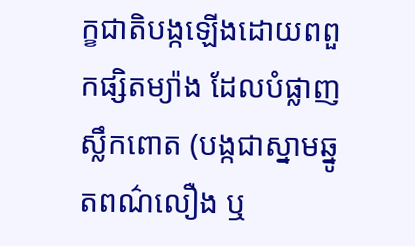ក្ខជាតិបង្កឡើងដោយពពួកផ្សិតម្យ៉ាង ដែលបំផ្លាញស្លឹកពោត (បង្កជាស្នាមឆ្នូតពណ៌លឿង ឬ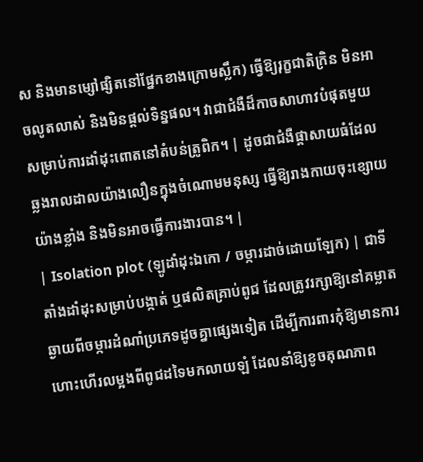ស និងមានម្សៅផ្សិតនៅផ្នែកខាងក្រោមស្លឹក) ធ្វើឱ្យរុក្ខជាតិក្រិន មិនអាចលូតលាស់ និងមិនផ្តល់ទិន្នផល។ វាជាជំងឺដ៏កាចសាហាវបំផុតមួយសម្រាប់ការដាំដុះពោតនៅតំបន់ត្រូពិក។ | ដូចជាជំងឺផ្តាសាយធំដែលឆ្លងរាលដាលយ៉ាងលឿនក្នុងចំណោមមនុស្ស ធ្វើឱ្យរាងកាយចុះខ្សោយយ៉ាងខ្លាំង និងមិនអាចធ្វើការងារបាន។ |
| Isolation plot (ឡូដាំដុះឯកោ / ចម្ការដាច់ដោយឡែក) | ជាទីតាំងដាំដុះសម្រាប់បង្កាត់ ឬផលិតគ្រាប់ពូជ ដែលត្រូវរក្សាឱ្យនៅគម្លាតឆ្ងាយពីចម្ការដំណាំប្រភេទដូចគ្នាផ្សេងទៀត ដើម្បីការពារកុំឱ្យមានការហោះហើរលម្អងពីពូជដទៃមកលាយឡំ ដែលនាំឱ្យខូចគុណភាព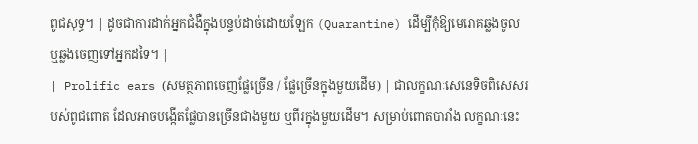ពូជសុទ្ធ។ | ដូចជាការដាក់អ្នកជំងឺក្នុងបន្ទប់ដាច់ដោយឡែក (Quarantine) ដើម្បីកុំឱ្យមេរោគឆ្លងចូល ឬឆ្លងចេញទៅអ្នកដទៃ។ |
| Prolific ears (សមត្ថភាពចេញផ្លែច្រើន / ផ្លែច្រើនក្នុងមួយដើម) | ជាលក្ខណៈសេនេទិចពិសេសរបស់ពូជពោត ដែលអាចបង្កើតផ្លែបានច្រើនជាងមួយ ឬពីរក្នុងមួយដើម។ សម្រាប់ពោតបារាំង លក្ខណៈនេះ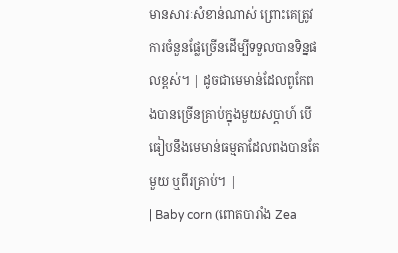មានសារៈសំខាន់ណាស់ ព្រោះគេត្រូវការចំនួនផ្លែច្រើនដើម្បីទទួលបានទិន្នផលខ្ពស់។ | ដូចជាមេមាន់ដែលពូកែពងបានច្រើនគ្រាប់ក្នុងមួយសប្តាហ៍ បើធៀបនឹងមេមាន់ធម្មតាដែលពងបានតែមួយ ឬពីរគ្រាប់។ |
| Baby corn (ពោតបារាំង Zea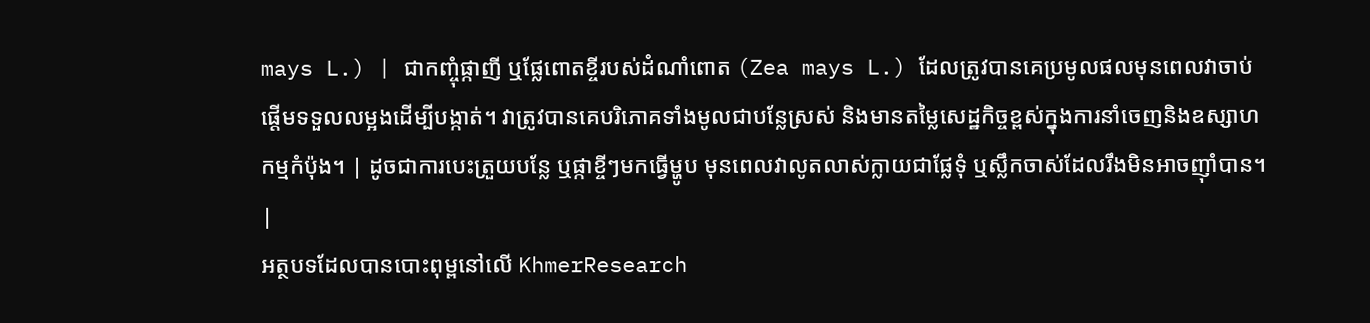mays L.) | ជាកញ្ចុំផ្កាញី ឬផ្លែពោតខ្ចីរបស់ដំណាំពោត (Zea mays L.) ដែលត្រូវបានគេប្រមូលផលមុនពេលវាចាប់ផ្តើមទទួលលម្អងដើម្បីបង្កាត់។ វាត្រូវបានគេបរិភោគទាំងមូលជាបន្លែស្រស់ និងមានតម្លៃសេដ្ឋកិច្ចខ្ពស់ក្នុងការនាំចេញនិងឧស្សាហកម្មកំប៉ុង។ | ដូចជាការបេះត្រួយបន្លែ ឬផ្កាខ្ចីៗមកធ្វើម្ហូប មុនពេលវាលូតលាស់ក្លាយជាផ្លែទុំ ឬស្លឹកចាស់ដែលរឹងមិនអាចញ៉ាំបាន។ |
អត្ថបទដែលបានបោះពុម្ពនៅលើ KhmerResearch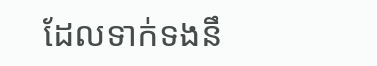ដែលទាក់ទងនឹ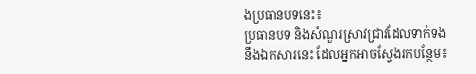ងប្រធានបទនេះ៖
ប្រធានបទ និងសំណួរស្រាវជ្រាវដែលទាក់ទងនឹងឯកសារនេះ ដែលអ្នកអាចស្វែងរកបន្ថែម៖